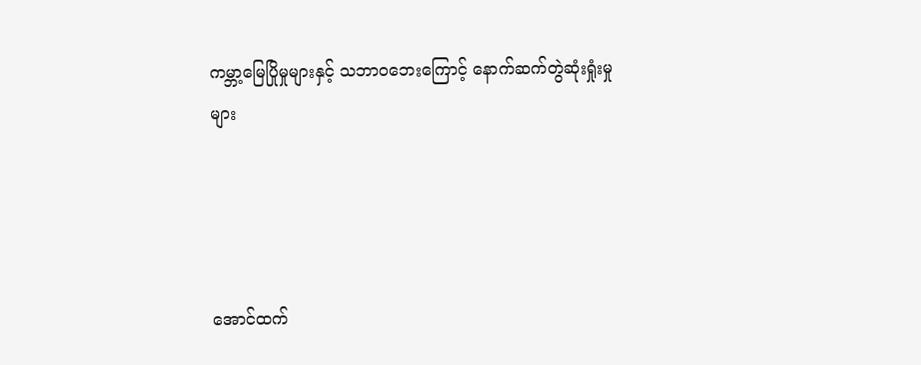ကမ္ဘာ့မြေပြိုမှုများနှင့် သဘာဝဘေးကြောင့် နောက်ဆက်တွဲဆုံးရှုံးမှုများ




အောင်ထက်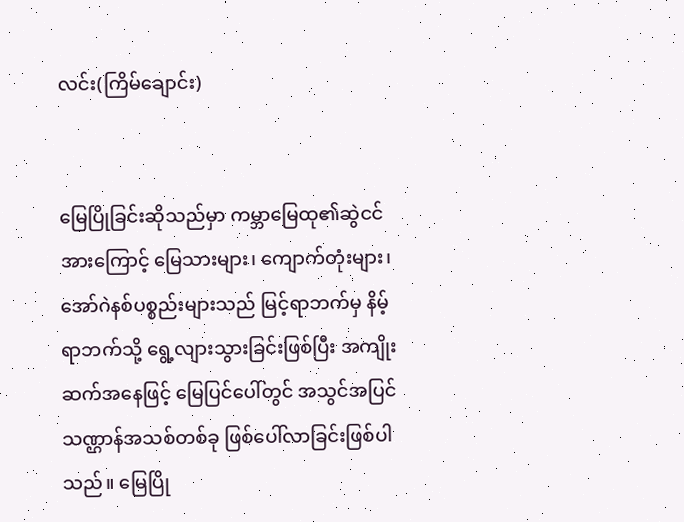လင်း(ကြိမ်ချောင်း)


မြေပြိုခြင်းဆိုသည်မှာ ကမ္ဘာမြေထု၏ဆွဲငင်အားကြောင့် မြေသားများ၊ ကျောက်တုံးများ၊ အော်ဂဲနစ်ပစ္စည်းများသည် မြင့်ရာဘက်မှ နိမ့်ရာဘက်သို့ ရွေ့လျားသွားခြင်းဖြစ်ပြီး အကျိုးဆက်အနေဖြင့် မြေပြင်ပေါ်တွင် အသွင်အပြင်သဏ္ဌာန်အသစ်တစ်ခု ဖြစ်ပေါ်လာခြင်းဖြစ်ပါသည်။ မြေပြို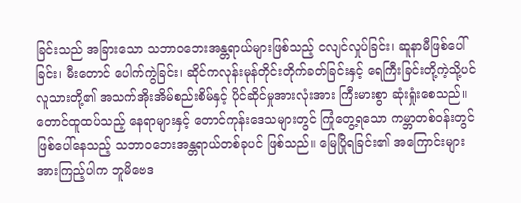ခြင်းသည် အခြားသော သဘာဝဘေးအန္တရာယ်များဖြစ်သည့် ငလျင်လှုပ်ခြင်း၊ ဆူနာမီဖြစ်ပေါ်ခြင်း၊ မီးတောင် ပေါက်ကွဲခြင်း၊ ဆိုင်ကလုန်းမုန်တိုင်းတိုက်ခတ်ခြင်းနှင့် ရေကြီးခြင်းတို့ကဲ့သို့ပင် လူသားတို့၏ အသက်အိုးအိမ်စည်းစိမ်နှင့် ပိုင်ဆိုင်မှုအားလုံးအား ကြီးမားစွာ ဆုံးရှုံးစေသည်။ တောင်ထူထပ်သည့် နေရာများနှင့် တောင်ကုန်းဒေသများတွင် ကြုံတွေ့ရသော ကမ္ဘာတစ်ဝန်းတွင်ဖြစ်ပေါ်နေသည့် သဘာဝဘေးအန္တရာယ်တစ်ခုပင် ဖြစ်သည်။ မြေပြိုရခြင်း၏ အကြောင်းများအားကြည့်ပါက ဘူမိဗေဒ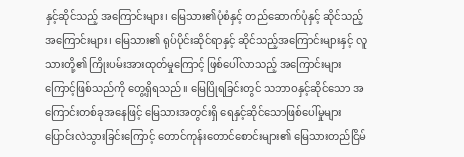နှင့်ဆိုင်သည့် အကြောင်းများ၊ မြေသား၏ပုံစံနှင့် တည်ဆောက်ပုံနှင့် ဆိုင်သည့်အကြောင်းများ၊ မြေသား၏ ရုပ်ပိုင်းဆိုင်ရာနှင့် ဆိုင်သည့်အကြောင်းများနှင့် လူသားတို့၏ ကြိုးပမ်းအားထုတ်မှုကြောင့် ဖြစ်ပေါ်လာသည့် အကြောင်းများကြောင့်ဖြစ်သည်ကို တွေ့ရှိရသည်။ မြေပြိုရခြင်းတွင် သဘာဝနှင့်ဆိုင်သော အကြောင်းတစ်ခုအနေဖြင့် မြေသားအတွင်းရှိ ရေနှင့်ဆိုင်သောဖြစ်ပေါ်မှုများ ပြောင်းလဲသွားခြင်းကြောင့် တောင်ကုန်းတောင်စောင်းများ၏ မြေသားတည်ငြိမ်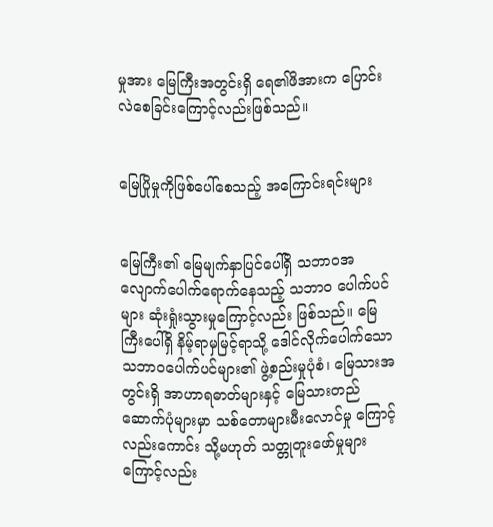မှုအား မြေကြီးအတွင်းရှိ ရေ၏ဖိအားက ပြောင်းလဲစေခြင်းကြောင့်လည်းဖြစ်သည်။


မြေပြိုမှုကိုဖြစ်ပေါ်စေသည့် အကြောင်းရင်းများ


မြေကြီး၏ မြေမျက်နှာပြင်ပေါ်ရှိ သဘာဝအလျောက်ပေါက်ရောက်နေသည့် သဘာဝ ပေါက်ပင်များ ဆုံးရှုံးသွားမှုကြောင့်လည်း ဖြစ်သည်။ မြေကြီးပေါ်ရှိ နိမ့်ရာမှမြင့်ရာသို့ ဒေါင်လိုက်ပေါက်သော သဘာဝပေါက်ပင်များ၏ ဖွဲ့စည်းမှုပုံစံ၊ မြေသားအတွင်းရှိ အာဟာရဓာတ်များနှင့် မြေသားတည်ဆောက်ပုံများမှာ သစ်တောများမီးလောင်မှု ကြောင့်လည်းကောင်း သို့မဟုတ် သတ္တုတူးဖော်မှုများကြောင့်လည်း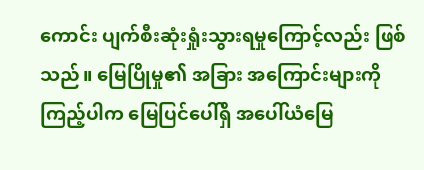ကောင်း ပျက်စီးဆုံးရှုံးသွားရမှုကြောင့်လည်း ဖြစ်သည်။ မြေပြိုမှု၏ အခြား အကြောင်းများကိုကြည့်ပါက မြေပြင်ပေါ်ရှိ အပေါ်ယံမြေ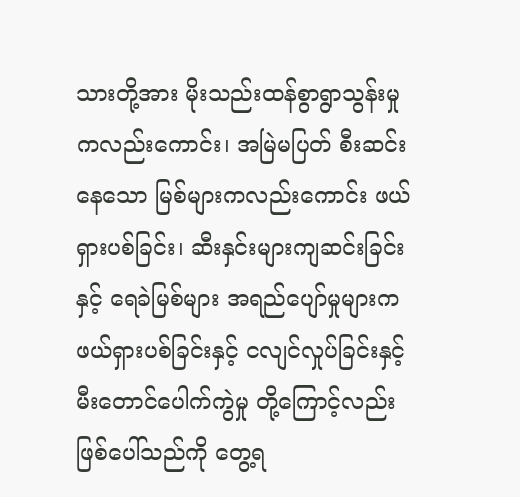သားတို့အား မိုးသည်းထန်စွာရွာသွန်းမှုကလည်းကောင်း၊ အမြဲမပြတ် စီးဆင်းနေသော မြစ်များကလည်းကောင်း ဖယ်ရှားပစ်ခြင်း၊ ဆီးနှင်းများကျဆင်းခြင်းနှင့် ရေခဲမြစ်များ အရည်ပျော်မှုများက ဖယ်ရှားပစ်ခြင်းနှင့် ငလျင်လှုပ်ခြင်းနှင့် မီးတောင်ပေါက်ကွဲမှု တို့ကြောင့်လည်း ဖြစ်ပေါ်သည်ကို တွေ့ရ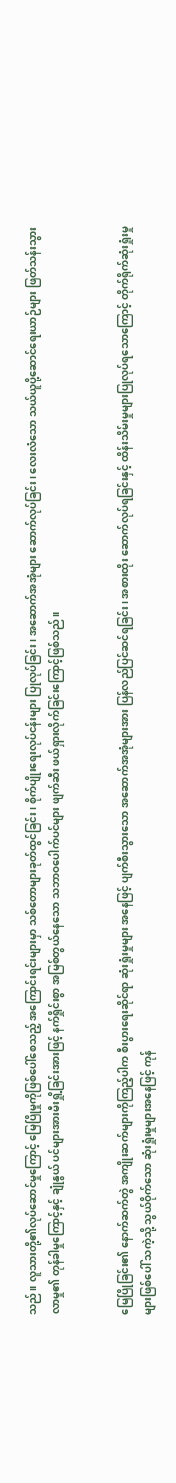သည်။ လူသားတို့၏လုပ်ဆောင်မှုကြောင့် မြေပြိုမှုကိုဖြစ်ပေါ်စေသည့် အကြောင်းရင်းများမှာ သစ်တောများခုတ်ထွင်ခြင်း၊ စိုက်ပျိုးရေးလုပ်ငန်းများ ပြုလုပ်ခြင်း၊ အဆောက်အအုံများ ဆောက်လုပ်ခြင်း၊ လေးလံသော သယ်ယူပို့ဆောင်ရေးယာဉ်များ ဖြတ်သန်းသွားလာမှု၏ တုန်ခါမှုကြောင့်နှင့် ချုံနွယ် ပင်များအားမီးရှို့ခြင်းအားဖြင့် နက်ရှိုင်းစွာ အမြစ်တွယ်နေသော သဘာဝပေါက်ပင်များ ဖျက်ဆီး ဖယ်ရှားလိုက်ခြင်းကြောင့်ဖြစ်သည်။


မြေပြိုခြင်း၏ နောက်ဆက်တွဲ အကျိုးဆက်များကိုကြည့်ပါက စီးပွားရေးဆိုင်ရာ ဆုံးရှုံးမှုများ အနေဖြင့် ပျက်စီးသွားသော အဆောက်အအုံများအား ပြန်လည်ပြင်ဆင်ရခြင်း၊ အစားထိုး ဆောက်လုပ်ရခြင်းနှင့် ထိန်းသိမ်းမှုများပြုလုပ်ရသောကြောင့် တိုက်ရိုက်ဆုံးရှုံးမှုများဖြစ်ပေါ် သကဲ့သို့ သွယ်ဝိုက်သော ဆုံးရှုံးမှုများအနေဖြင့် ကုန်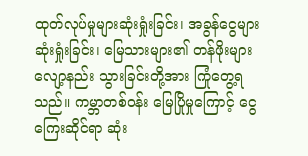ထုတ်လုပ်မှုများဆုံးရှုံးခြင်း၊ အခွန်ငွေများဆုံးရှုံးခြင်း၊ မြေသားများ၏ တန်ဖိုးများလျော့နည်း သွားခြင်းတို့အား ကြုံတွေ့ရသည်။ ကမ္ဘာတစ်ဝန်း မြေပြိုမှုကြောင့် ငွေကြေးဆိုင်ရာ ဆုံး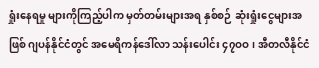ရှုံးနေရမှု များကိုကြည့်ပါက မှတ်တမ်းများအရ နှစ်စဉ် ဆုံးရှုံးငွေများအဖြစ် ဂျပန်နိုင်ငံတွင် အမေရိကန်ဒေါ်လာ သန်းပေါင်း ၄၇ဝဝ၊ အီတလီနိုင်ငံ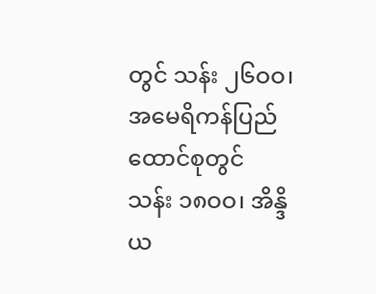တွင် သန်း ၂၆ဝဝ၊ အမေရိကန်ပြည်ထောင်စုတွင် သန်း ၁၈ဝဝ၊ အိန္ဒိယ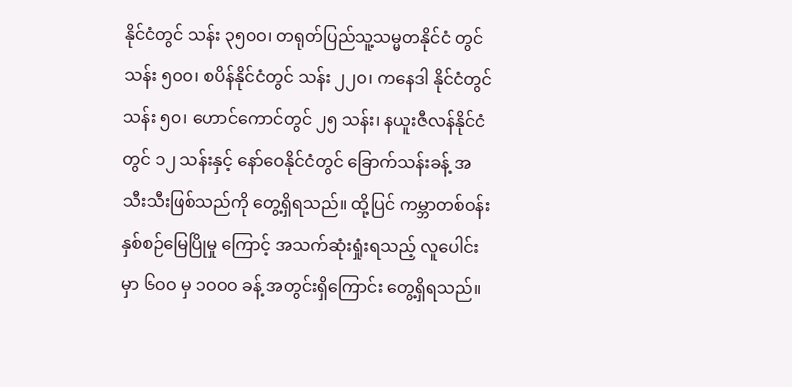နိုင်ငံတွင် သန်း ၃၅၀ဝ၊ တရုတ်ပြည်သူ့သမ္မတနိုင်ငံ တွင် သန်း ၅၀၀၊ စပိန်နိုင်ငံတွင် သန်း ၂၂၀၊ ကနေဒါ နိုင်ငံတွင် သန်း ၅၀၊ ဟောင်ကောင်တွင် ၂၅ သန်း၊ နယူးဇီလန်နိုင်ငံတွင် ၁၂ သန်းနှင့် နော်ဝေနိုင်ငံတွင် ခြောက်သန်းခန့် အသီးသီးဖြစ်သည်ကို တွေ့ရှိရသည်။ ထို့ပြင် ကမ္ဘာတစ်ဝန်း နှစ်စဉ်မြေပြိုမှု ကြောင့် အသက်ဆုံးရှုံးရသည့် လူပေါင်းမှာ ၆ဝဝ မှ ၁ဝဝဝ ခန့် အတွင်းရှိကြောင်း တွေ့ရှိရသည်။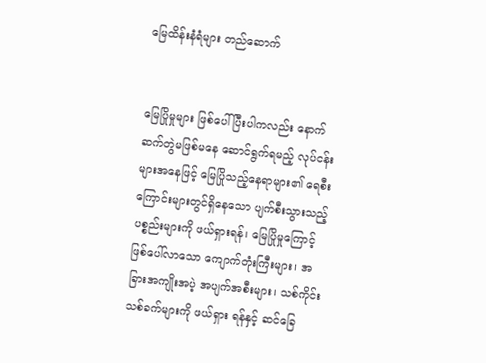မြေထိန်းနံရံများ တည်ဆောက်


မြေပြိုမှုများ ဖြစ်ပေါ်ပြီးပါကလည်း နောက်ဆက်တွဲမဖြစ်မနေ ဆောင်ရွက်ရမည့် လုပ်ငန်းများအနေဖြင့် မြေပြိုသည့်နေရာများ၏ ရေစီးကြောင်းများတွင်ရှိနေသော ပျက်စီးသွားသည့် ပစ္စည်းများကို ဖယ်ရှားရန်၊ မြေပြိုမှုကြောင့်ဖြစ်ပေါ်လာသော ကျောက်တုံးကြီးများ၊ အခြားအကျိုးအပဲ့ အပျက်အစီးများ၊ သစ်ကိုင်းသစ်ခက်များကို ဖယ်ရှား ရန်နှင့် ဆင်ခြေ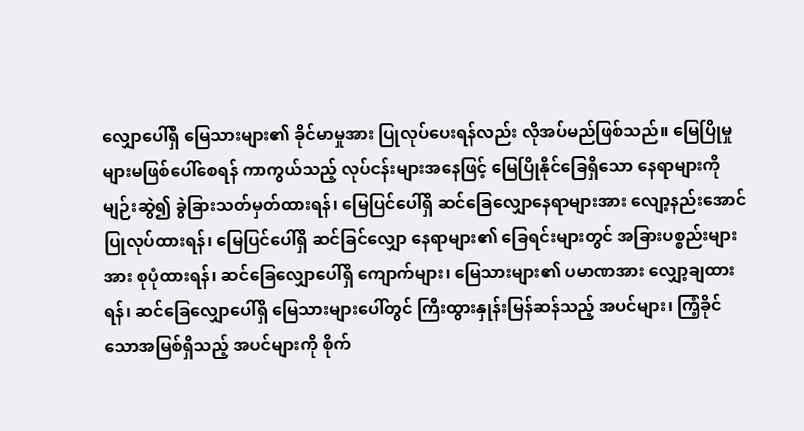လျှောပေါ်ရှိ မြေသားများ၏ ခိုင်မာမှုအား ပြုလုပ်ပေးရန်လည်း လိုအပ်မည်ဖြစ်သည်။ မြေပြိုမှုများမဖြစ်ပေါ်စေရန် ကာကွယ်သည့် လုပ်ငန်းများအနေဖြင့် မြေပြိုနိုင်ခြေရှိသော နေရာများကို မျဉ်းဆွဲ၍ ခွဲခြားသတ်မှတ်ထားရန်၊ မြေပြင်ပေါ်ရှိ ဆင်ခြေလျှောနေရာများအား လျော့နည်းအောင် ပြုလုပ်ထားရန်၊ မြေပြင်ပေါ်ရှိ ဆင်ခြင်လျှော နေရာများ၏ ခြေရင်းများတွင် အခြားပစ္စည်းများအား စုပုံထားရန်၊ ဆင်ခြေလျှောပေါ်ရှိ ကျောက်များ၊ မြေသားများ၏ ပမာဏအား လျှော့ချထားရန်၊ ဆင်ခြေလျှောပေါ်ရှိ မြေသားများပေါ်တွင် ကြီးထွားနှုန်းမြန်ဆန်သည့် အပင်များ၊ ကြံ့ခိုင်သောအမြစ်ရှိသည့် အပင်များကို စိုက်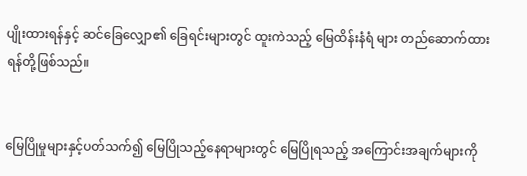ပျိုးထားရန်နှင့် ဆင်ခြေလျှော၏ ခြေရင်းများတွင် ထူးကဲသည့် မြေထိန်းနံရံ များ တည်ဆောက်ထားရန်တို့ဖြစ်သည်။


မြေပြိုမှုများနှင့်ပတ်သက်၍ မြေပြိုသည့်နေရာများတွင် မြေပြိုရသည့် အကြောင်းအချက်များကို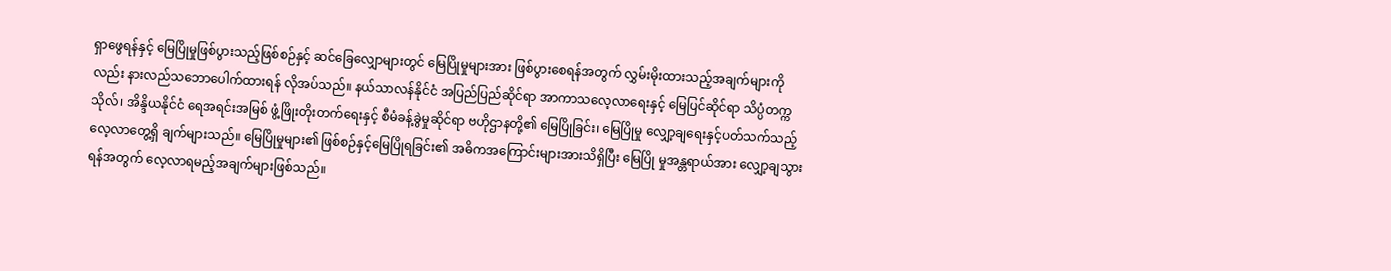ရှာဖွေရန်နှင့် မြေပြိုမှုဖြစ်ပွားသည့်ဖြစ်စဉ်နှင့် ဆင်ခြေလျှောများတွင် မြေပြိုမှုများအား ဖြစ်ပွားစေရန်အတွက် လွှမ်းမိုးထားသည့်အချက်များကိုလည်း နားလည်သဘောပေါက်ထားရန် လိုအပ်သည်။ နယ်သာလန်နိုင်ငံ အပြည်ပြည်ဆိုင်ရာ အာကာသလေ့လာရေးနှင့် မြေပြင်ဆိုင်ရာ သိပ္ပံတက္ကသိုလ်၊ အိန္ဒိယနိုင်ငံ ရေအရင်းအမြစ် ဖွံ့ဖြိုးတိုးတက်ရေးနှင့် စီမံခန့်ခွဲမှုဆိုင်ရာ ဗဟိုဌာနတို့၏ မြေပြိုခြင်း၊ မြေပြိုမှု လျှော့ချရေးနှင့်ပတ်သက်သည့် လေ့လာတွေ့ရှိ ချက်များသည်။ မြေပြိုမှုများ၏ ဖြစ်စဉ်နှင့်မြေပြိုရခြင်း၏ အဓိကအကြောင်းများအားသိရှိပြီး မြေပြို မှုအန္တရာယ်အား လျှော့ချသွားရန်အတွက် လေ့လာရမည့်အချက်များဖြစ်သည်။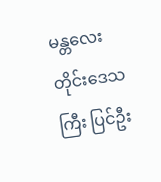မန္တလေးတိုင်းဒေသကြီး ပြင်ဦး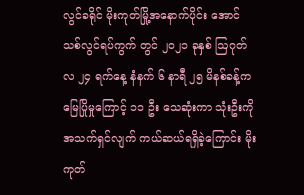လွင်ခရိုင် မိုးကုတ်မြို့အနောက်ပိုင်း အောင်သစ်လွင်ရပ်ကွက် တွင် ၂၀၂၁ ခုနှစ် ဩဂုတ်လ ၂၄ ရက်နေ့ နံနက် ၆ နာရီ ၂၅ မိနစ်ခန့်က မြေပြိုမှုကြောင့် ၁၁ ဦး သေဆုံးကာ သုံးဦးကိုအသက်ရှင်လျက် ကယ်ဆယ်ရရှိခဲ့ကြောင်း မိုးကုတ်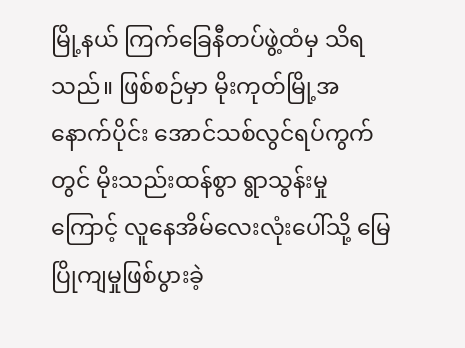မြို့နယ် ကြက်ခြေနီတပ်ဖွဲ့ထံမှ သိရသည်။ ဖြစ်စဉ်မှာ မိုးကုတ်မြို့အနောက်ပိုင်း အောင်သစ်လွင်ရပ်ကွက်တွင် မိုးသည်းထန်စွာ ရွာသွန်းမှုကြောင့် လူနေအိမ်လေးလုံးပေါ်သို့ မြေပြိုကျမှုဖြစ်ပွားခဲ့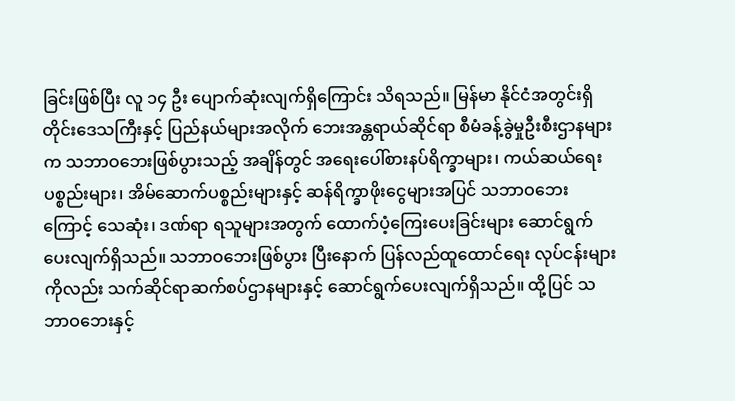ခြင်းဖြစ်ပြီး လူ ၁၄ ဦး ပျောက်ဆုံးလျက်ရှိကြောင်း သိရသည်။ မြန်မာ နိုင်ငံအတွင်းရှိ တိုင်းဒေသကြီးနှင့် ပြည်နယ်များအလိုက် ဘေးအန္တရာယ်ဆိုင်ရာ စီမံခန့်ခွဲမှုဦးစီးဌာနများက သဘာဝဘေးဖြစ်ပွားသည့် အချိန်တွင် အရေးပေါ်စားနပ်ရိက္ခာများ၊ ကယ်ဆယ်ရေးပစ္စည်းများ၊ အိမ်ဆောက်ပစ္စည်းများနှင့် ဆန်ရိက္ခာဖိုးငွေများအပြင် သဘာဝဘေးကြောင့် သေဆုံး၊ ဒဏ်ရာ ရသူများအတွက် ထောက်ပံ့ကြေးပေးခြင်းများ ဆောင်ရွက်ပေးလျက်ရှိသည်။ သဘာဝဘေးဖြစ်ပွား ပြီးနောက် ပြန်လည်ထူထောင်ရေး လုပ်ငန်းများကိုလည်း သက်ဆိုင်ရာဆက်စပ်ဌာနများနှင့် ဆောင်ရွက်ပေးလျက်ရှိသည်။ ထို့ပြင် သဘာဝဘေးနှင့်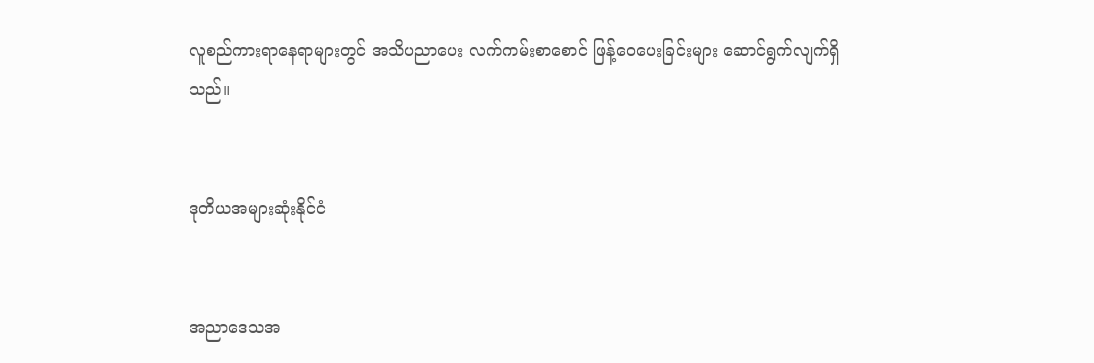လူစည်ကားရာနေရာများတွင် အသိပညာပေး လက်ကမ်းစာစောင် ဖြန့်ဝေပေးခြင်းများ ဆောင်ရွက်လျက်ရှိသည်။


ဒုတိယအများဆုံးနိုင်ငံ


အညာဒေသအ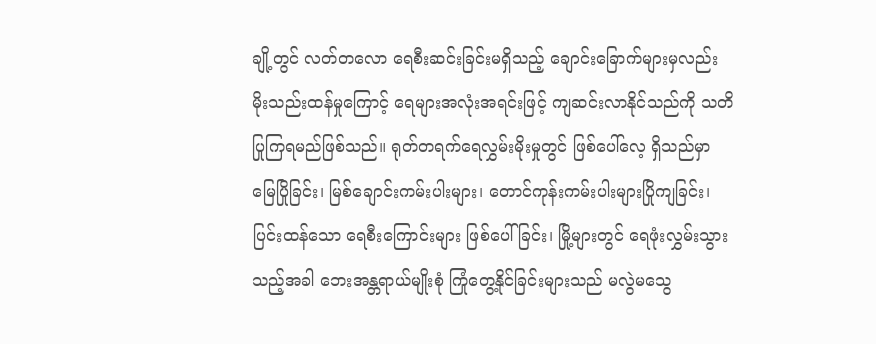ချို့တွင် လတ်တလော ရေစီးဆင်းခြင်းမရှိသည့် ချောင်းခြောက်များမှလည်း မိုးသည်းထန်မှုကြောင့် ရေများအလုံးအရင်းဖြင့် ကျဆင်းလာနိုင်သည်ကို သတိပြုကြရမည်ဖြစ်သည်။ ရုတ်တရက်ရေလွှမ်းမိုးမှုတွင် ဖြစ်ပေါ်လေ့ ရှိသည်မှာ မြေပြိုခြင်း၊ မြစ်ချောင်းကမ်းပါးများ၊ တောင်ကုန်းကမ်းပါးများပြိုကျခြင်း၊ ပြင်းထန်သော ရေစီးကြောင်းများ ဖြစ်ပေါ်ခြင်း၊ မြို့များတွင် ရေဖုံးလွှမ်းသွားသည့်အခါ ဘေးအန္တရာယ်မျိုးစုံ ကြုံတွေ့နိုင်ခြင်းများသည် မလွဲမသွေ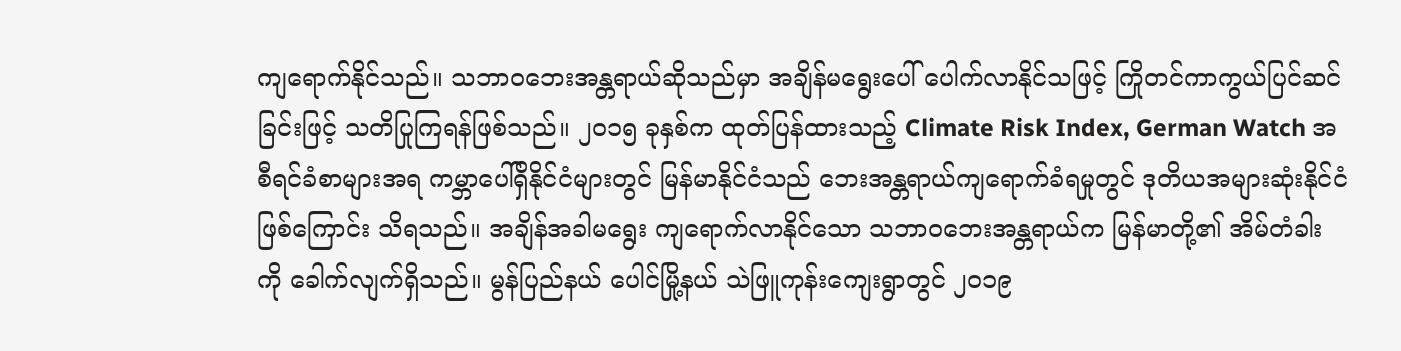ကျရောက်နိုင်သည်။ သဘာဝဘေးအန္တရာယ်ဆိုသည်မှာ အချိန်မရွေးပေါ် ပေါက်လာနိုင်သဖြင့် ကြိုတင်ကာကွယ်ပြင်ဆင်ခြင်းဖြင့် သတိပြုကြရန်ဖြစ်သည်။ ၂၀၁၅ ခုနှစ်က ထုတ်ပြန်ထားသည့် Climate Risk Index, German Watch အစီရင်ခံစာများအရ ကမ္ဘာပေါ်ရှိနိုင်ငံများတွင် မြန်မာနိုင်ငံသည် ဘေးအန္တရာယ်ကျရောက်ခံရမှုတွင် ဒုတိယအများဆုံးနိုင်ငံဖြစ်ကြောင်း သိရသည်။ အချိန်အခါမရွေး ကျရောက်လာနိုင်သော သဘာဝဘေးအန္တရာယ်က မြန်မာတို့၏ အိမ်တံခါး ကို ခေါက်လျက်ရှိသည်။ မွန်ပြည်နယ် ပေါင်မြို့နယ် သဲဖြူကုန်းကျေးရွာတွင် ၂၀၁၉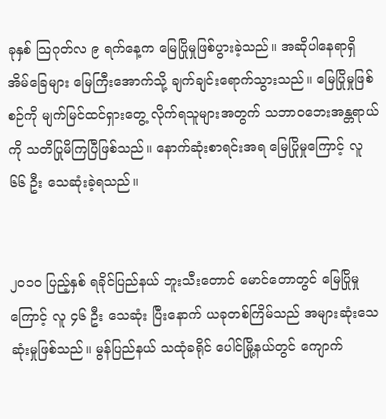ခုနှစ် သြဂုတ်လ ၉ ရက်နေ့က မြေပြိုမှုဖြစ်ပွားခဲ့သည်။ အဆိုပါနေရာရှိ အိမ်ခြေများ မြေကြီးအောက်သို့ ချက်ချင်းရောက်သွားသည်။ မြေပြိုမှုဖြစ်စဉ်ကို မျက်မြင်ထင်ရှားတွေ့ လိုက်ရသူများအတွက် သဘာဝဘေးအန္တရာယ်ကို သတိပြုမိကြပြီဖြစ်သည်။ နောက်ဆုံးစာရင်းအရ မြေပြိုမှုကြောင့် လူ ၆၆ ဦး သေဆုံးခဲ့ရသည်။


၂၀၁၀ ပြည့်နှစ် ရခိုင်ပြည်နယ် ဘူးသီးတောင် မောင်တောတွင် မြေပြိုမှုကြောင့် လူ ၄၆ ဦး သေဆုံး ပြီးနောက် ယခုတစ်ကြိမ်သည် အများဆုံးသေဆုံးမှုဖြစ်သည်။ မွန်ပြည်နယ် သထုံခရိုင် ပေါင်မြို့နယ်တွင် ကျောက်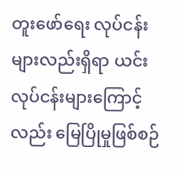တူးဖော်ရေး လုပ်ငန်းများလည်းရှိရာ ယင်းလုပ်ငန်းများကြောင့်လည်း မြေပြိုမှုဖြစ်စဉ်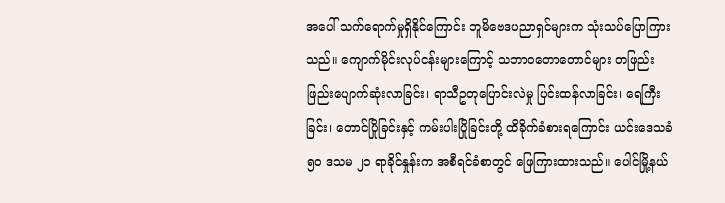အပေါ် သက်ရောက်မှုရှိနိုင်ကြောင်း ဘူမိဗေဒပညာရှင်များက သုံးသပ်ပြောကြားသည်။ ကျောက်မိုင်းလုပ်ငန်းများကြောင့် သဘာဝတောတောင်များ တဖြည်းဖြည်းပျောက်ဆုံးလာခြင်း၊ ရာသီဥတုပြောင်းလဲမှု ပြင်းထန်လာခြင်း၊ ရေကြီးခြင်း၊ တောင်ပြိုခြင်းနှင့် ကမ်းပါးပြိုခြင်းတို့ ထိခိုက်ခံစားရကြောင်း ယင်းဒေသခံ ၅ဝ ဒသမ ၂၁ ရာခိုင်နှုန်းက အစီရင်ခံစာတွင် ဖြေကြားထားသည်။ ပေါင်မြို့နယ်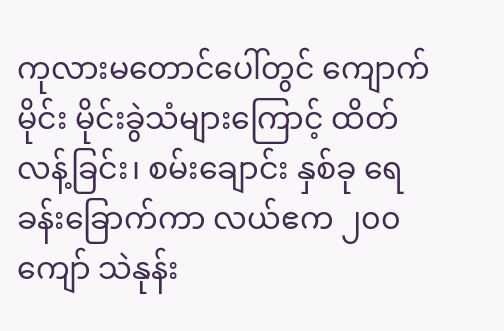ကုလားမတောင်ပေါ်တွင် ကျောက်မိုင်း မိုင်းခွဲသံများကြောင့် ထိတ်လန့်ခြင်း၊ စမ်းချောင်း နှစ်ခု ရေခန်းခြောက်ကာ လယ်ဧက ၂၀၀ ကျော် သဲနုန်း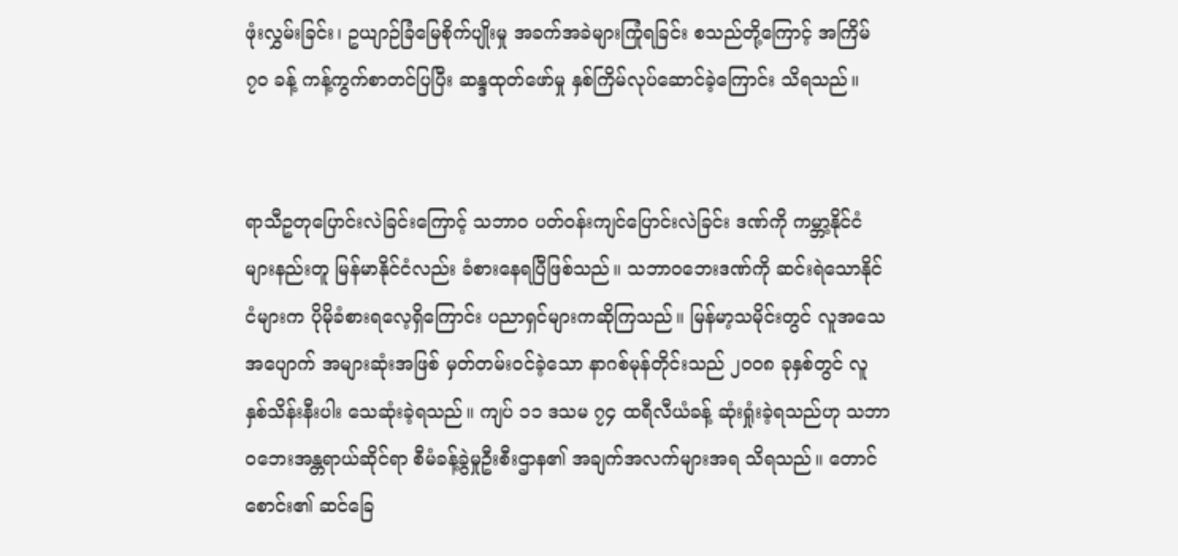ဖုံးလွှမ်းခြင်း၊ ဥယျာဉ်ခြံမြေစိုက်ပျိုးမှု အခက်အခဲများကြုံရခြင်း စသည်တို့ကြောင့် အကြိမ် ၇၀ ခန့် ကန့်ကွက်စာတင်ပြပြီး ဆန္ဒထုတ်ဖော်မှု နှစ်ကြိမ်လုပ်ဆောင်ခဲ့ကြောင်း သိရသည်။


ရာသီဥတုပြောင်းလဲခြင်းကြောင့် သဘာဝ ပတ်ဝန်းကျင်ပြောင်းလဲခြင်း ဒဏ်ကို ကမ္ဘာ့နိုင်ငံများနည်းတူ မြန်မာနိုင်ငံလည်း ခံစားနေရပြီဖြစ်သည်။ သဘာဝဘေးဒဏ်ကို ဆင်းရဲသောနိုင်ငံများက ပိုမိုခံစားရလေ့ရှိကြောင်း ပညာရှင်များကဆိုကြသည်။ မြန်မာ့သမိုင်းတွင် လူအသေအပျောက် အများဆုံးအဖြစ် မှတ်တမ်းဝင်ခဲ့သော နာဂစ်မုန်တိုင်းသည် ၂၀၀၈ ခုနှစ်တွင် လူ နှစ်သိန်းနီးပါး သေဆုံးခဲ့ရသည်။ ကျပ် ၁၁ ဒသမ ၇၄ ထရီလီယံခန့် ဆုံးရှုံးခဲ့ရသည်ဟု သဘာဝဘေးအန္တရာယ်ဆိုင်ရာ စီမံခန့်ခွဲမှုဦးစီးဌာန၏ အချက်အလက်များအရ သိရသည်။ တောင်စောင်း၏ ဆင်ခြေ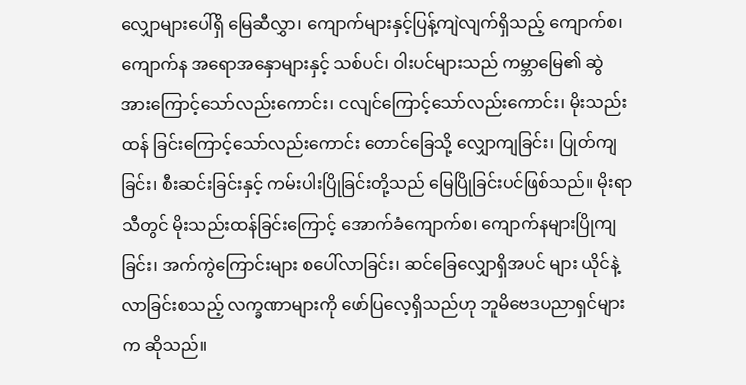လျှောများပေါ်ရှိ မြေဆီလွှာ၊ ကျောက်များနှင့်ပြန့်ကျဲလျက်ရှိသည့် ကျောက်စ၊ ကျောက်န အရောအနှောများနှင့် သစ်ပင်၊ ဝါးပင်များသည် ကမ္ဘာမြေ၏ ဆွဲအားကြောင့်သော်လည်းကောင်း၊ ငလျင်ကြောင့်သော်လည်းကောင်း၊ မိုးသည်းထန် ခြင်းကြောင့်သော်လည်းကောင်း တောင်ခြေသို့ လျှောကျခြင်း၊ ပြုတ်ကျခြင်း၊ စီးဆင်းခြင်းနှင့် ကမ်းပါးပြိုခြင်းတို့သည် မြေပြိုခြင်းပင်ဖြစ်သည်။ မိုးရာသီတွင် မိုးသည်းထန်ခြင်းကြောင့် အောက်ခံကျောက်စ၊ ကျောက်နများပြိုကျခြင်း၊ အက်ကွဲကြောင်းများ စပေါ်လာခြင်း၊ ဆင်ခြေလျှောရှိအပင် များ ယိုင်နဲ့လာခြင်းစသည့် လက္ခဏာများကို ဖော်ပြလေ့ရှိသည်ဟု ဘူမိဗေဒပညာရှင်များက ဆိုသည်။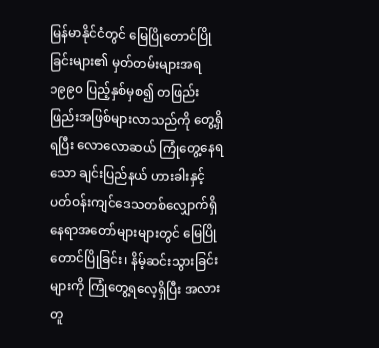မြန်မာနိုင်ငံတွင် မြေပြိုတောင်ပြိုခြင်းများ၏ မှတ်တမ်းများအရ ၁၉၉၀ ပြည့်နှစ်မှစ၍ တဖြည်းဖြည်းအဖြစ်များလာသည်ကို တွေ့ရှိရပြီး လောလောဆယ် ကြုံတွေ့နေရသော ချင်းပြည်နယ် ဟားခါးနှင့် ပတ်ဝန်းကျင်ဒေသတစ်လျှောက်ရှိ နေရာအတော်များများတွင် မြေပြိုတောင်ပြိုခြင်း၊ နိမ့်ဆင်းသွားခြင်းများကို ကြုံတွေ့ရလေ့ရှိပြီး အလားတူ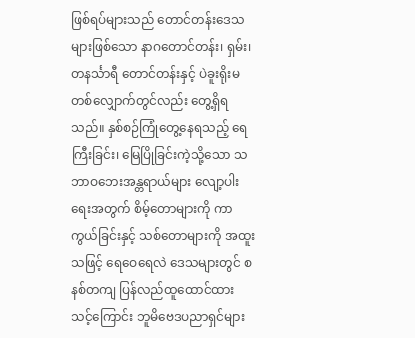ဖြစ်ရပ်များသည် တောင်တန်းဒေသများဖြစ်သော နာဂတောင်တန်း၊ ရှမ်း၊ တနင်္သာရီ တောင်တန်းနှင့် ပဲခူးရိုးမတစ်လျှောက်တွင်လည်း တွေ့ရှိရသည်။ နှစ်စဉ်ကြုံတွေ့နေရသည့် ရေကြီးခြင်း၊ မြေပြိုခြင်းကဲ့သို့သော သဘာဝဘေးအန္တရာယ်များ လျော့ပါးရေးအတွက် စိမ့်တောများကို ကာကွယ်ခြင်းနှင့် သစ်တောများကို အထူးသဖြင့် ရေဝေရေလဲ ဒေသများတွင် စနစ်တကျ ပြန်လည်ထူထောင်ထား သင့်ကြောင်း ဘူမိဗေဒပညာရှင်များ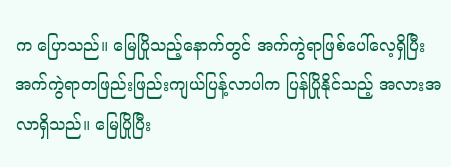က ပြောသည်။ မြေပြိုသည့်နောက်တွင် အက်ကွဲရာဖြစ်ပေါ်လေ့ရှိပြီး အက်ကွဲရာတဖြည်းဖြည်းကျယ်ပြန့်လာပါက ပြန်ပြိုနိုင်သည့် အလားအလာရှိသည်။ မြေပြိုပြီး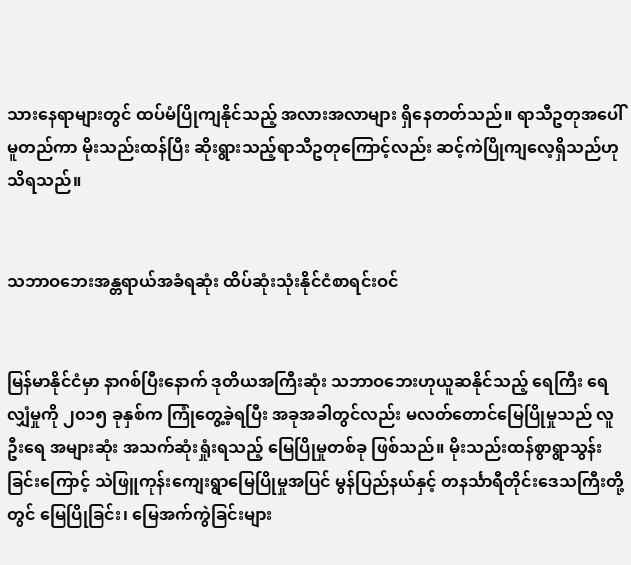သားနေရာများတွင် ထပ်မံပြိုကျနိုင်သည့် အလားအလာများ ရှိနေတတ်သည်။ ရာသီဥတုအပေါ်မူတည်ကာ မိုးသည်းထန်ပြီး ဆိုးရွားသည့်ရာသီဥတုကြောင့်လည်း ဆင့်ကဲပြိုကျလေ့ရှိသည်ဟု သိရသည်။


သဘာဝဘေးအန္တရာယ်အခံရဆုံး ထိပ်ဆုံးသုံးနိုင်ငံစာရင်းဝင်


မြန်မာနိုင်ငံမှာ နာဂစ်ပြီးနောက် ဒုတိယအကြီးဆုံး သဘာဝဘေးဟုယူဆနိုင်သည့် ရေကြီး ရေလျှံမှုကို ၂၀၁၅ ခုနှစ်က ကြုံတွေ့ခဲ့ရပြီး အခုအခါတွင်လည်း မလတ်တောင်မြေပြိုမှုသည် လူဦးရေ အများဆုံး အသက်ဆုံးရှုံးရသည့် မြေပြိုမှုတစ်ခု ဖြစ်သည်။ မိုးသည်းထန်စွာရွာသွန်းခြင်းကြောင့် သဲဖြူကုန်းကျေးရွာမြေပြိုမှုအပြင် မွန်ပြည်နယ်နှင့် တနင်္သာရီတိုင်းဒေသကြီးတို့တွင် မြေပြိုခြင်း၊ မြေအက်ကွဲခြင်းများ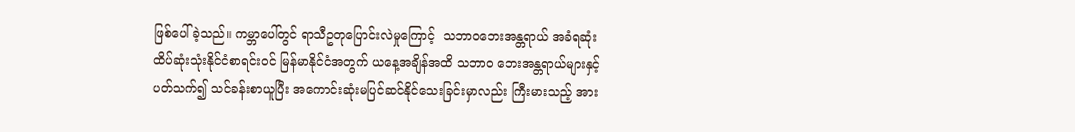ဖြစ်ပေါ်ခဲ့သည်။ ကမ္ဘာပေါ်တွင် ရာသီဥတုပြောင်းလဲမှုကြောင့်  သဘာဝဘေးအန္တရာယ် အခံရဆုံး ထိပ်ဆုံးသုံးနိုင်ငံစာရင်းဝင် မြန်မာနိုင်ငံအတွက် ယနေ့အချိန်အထိ သဘာဝ ဘေးအန္တရာယ်များနှင့် ပတ်သက်၍ သင်ခန်းစာယူပြီး အကောင်းဆုံးမပြင်ဆင်နိုင်သေးခြင်းမှာလည်း ကြီးမားသည့် အား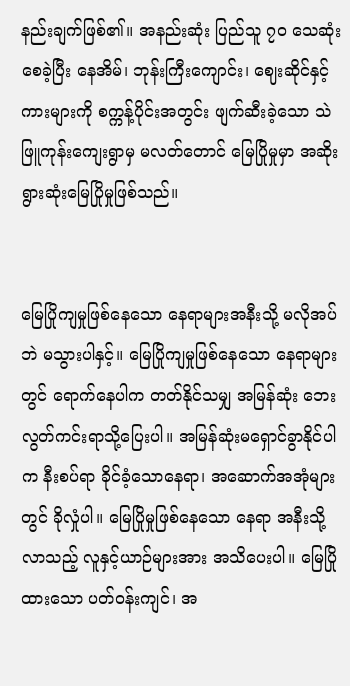နည်းချက်ဖြစ်၏။ အနည်းဆုံး ပြည်သူ ၇ဝ သေဆုံးစေခဲ့ပြီး နေအိမ်၊ ဘုန်းကြီးကျောင်း၊ ဈေးဆိုင်နှင့်ကားများကို စက္ကန့်ပိုင်းအတွင်း ဖျက်ဆီးခဲ့သော သဲဖြူကုန်းကျေးရွာမှ မလတ်တောင် မြေပြိုမှုမှာ အဆိုးရွားဆုံးမြေပြိုမှုဖြစ်သည်။


မြေပြိုကျမှုဖြစ်နေသော နေရာများအနီးသို့ မလိုအပ်ဘဲ မသွားပါနှင့်။ မြေပြိုကျမှုဖြစ်နေသော နေရာများတွင် ရောက်နေပါက တတ်နိုင်သမျှ အမြန်ဆုံး ဘေးလွတ်ကင်းရာသို့ပြေးပါ။ အမြန်ဆုံးမရှောင်ခွာနိုင်ပါက နီးစပ်ရာ ခိုင်ခံ့သောနေရာ၊ အဆောက်အအုံများတွင် ခိုလှုံပါ။ မြေပြိုမှုဖြစ်နေသော နေရာ အနီးသို့လာသည့် လူနှင့်ယာဉ်များအား အသိပေးပါ။ မြေပြိုထားသော ပတ်ဝန်းကျင်၊ အ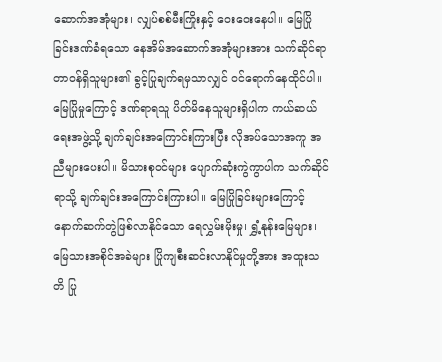ဆောက်အအုံများ၊ လျှပ်စစ်မီးကြိုးနှင့် ဝေးဝေးနေပါ။ မြေပြိုခြင်းဒဏ်ခံရသော နေအိမ်အဆောက်အအုံများအား သက်ဆိုင်ရာတာဝန်ရှိသူများ၏ ခွင့်ပြုချက်ရမှသာလျှင် ဝင်ရောက်နေထိုင်ပါ။ မြေပြိုမှုကြောင့် ဒဏ်ရာရသူ ပိတ်မိနေသူများရှိပါက ကယ်ဆယ်ရေးအဖွဲ့သို့ ချက်ချင်းအကြောင်းကြားပြီး လိုအပ်သောအကူ အညီများပေးပါ။ မိသားစုဝင်များ ပျောက်ဆုံးကွဲကွာပါက သက်ဆိုင်ရာသို့ ချက်ချင်းအကြောင်းကြားပါ။ မြေပြိုခြင်းများကြောင့် နောက်ဆက်တွဲဖြစ်လာနိုင်သော ရေလွှမ်းမိုးမှု၊ ရွှံ့နုန်းမြေများ၊ မြေသားအစိုင်အခဲများ ပြိုကျစီးဆင်းလာနိုင်မှုတို့အား အထူးသတိ ပြု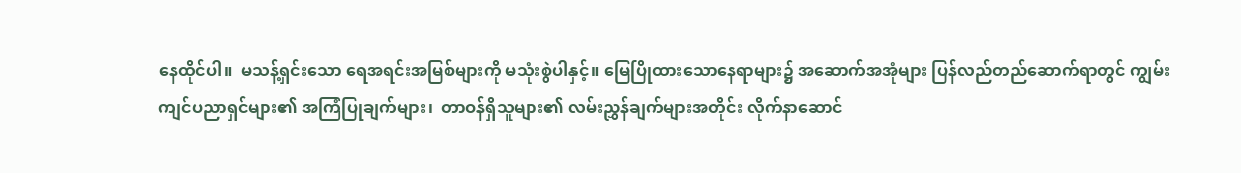နေထိုင်ပါ။  မသန့်ရှင်းသော ရေအရင်းအမြစ်များကို မသုံးစွဲပါနှင့်။ မြေပြိုထားသောနေရာများ၌ အဆောက်အအုံများ ပြန်လည်တည်ဆောက်ရာတွင် ကျွမ်းကျင်ပညာရှင်များ၏ အကြံပြုချက်များ၊  တာဝန်ရှိသူများ၏ လမ်းညွှန်ချက်များအတိုင်း လိုက်နာဆောင်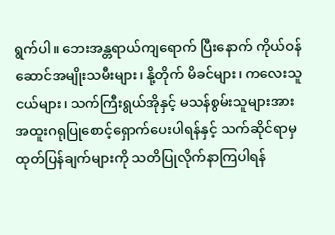ရွက်ပါ။ ဘေးအန္တရာယ်ကျရောက် ပြီးနောက် ကိုယ်ဝန်ဆောင်အမျိုးသမီးများ၊ နို့တိုက် မိခင်များ၊ ကလေးသူငယ်များ၊ သက်ကြီးရွယ်အိုနှင့် မသန်စွမ်းသူများအား အထူးဂရုပြုစောင့်ရှောက်ပေးပါရန်နှင့် သက်ဆိုင်ရာမှ ထုတ်ပြန်ချက်များကို သတိပြုလိုက်နာကြပါရန်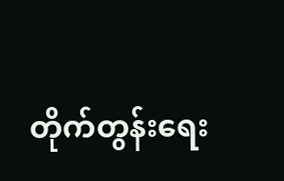တိုက်တွန်းရေး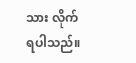သား လိုက်ရပါသည်။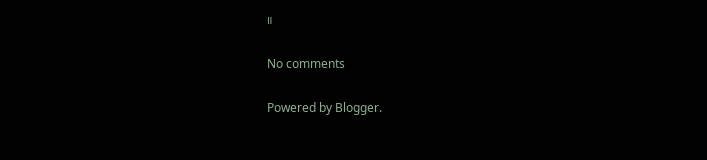။

No comments

Powered by Blogger.